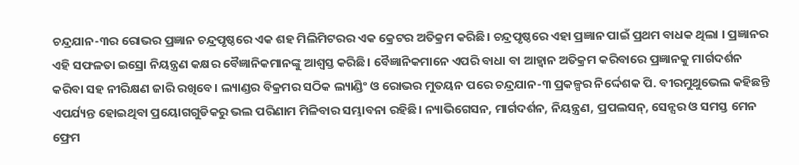ଚନ୍ଦ୍ରଯାନ-୩ର ରୋଭର ପ୍ରଜ୍ଞାନ ଚନ୍ଦ୍ରପୃଷ୍ଠରେ ଏକ ଶହ ମିଲିମିଟରର ଏକ କ୍ରେଟର ଅତିକ୍ରମ କରିଛି। ଚନ୍ଦ୍ରପୃଷ୍ଠରେ ଏହା ପ୍ରଜ୍ଞାନ ପାଇଁ ପ୍ରଥମ ବାଧକ ଥିଲା । ପ୍ରଜ୍ଞାନର ଏହି ସଫଳତା ଇସ୍ରୋ ନିୟନ୍ତ୍ରଣ କକ୍ଷର ବୈଜ୍ଞାନିକମାନଙ୍କୁ ଆଶ୍ୱସ୍ତ କରିଛି। ବୈଜ୍ଞାନିକମାନେ ଏପରି ବାଧା ବା ଆହ୍ୱାନ ଅତିକ୍ରମ କରିବାରେ ପ୍ରଜ୍ଞାନକୁ ମାର୍ଗଦର୍ଶନ କରିବା ସହ ନୀରିକ୍ଷଣ ଜାରି ରଖିବେ। ଲ୍ୟାଣ୍ଡର ବିକ୍ରମର ସଠିକ ଲ୍ୟାଣ୍ଡିଂ ଓ ରୋଭର ମୁତୟନ ପରେ ଚନ୍ଦ୍ରଯାନ-୩ ପ୍ରକଳ୍ପର ନିର୍ଦ୍ଦେଶକ ପି. ବୀରମୁଥୁଭେଲ କହିଛନ୍ତି ଏପର୍ଯ୍ୟନ୍ତ ହୋଇଥିବା ପ୍ରୟୋଗଗୁଡିକରୁ ଭଲ ପରିଣାମ ମିଳିବାର ସମ୍ଭାବନା ରହିଛି। ନ୍ୟାଭିଗେସନ, ମାର୍ଗଦର୍ଶନ, ନିୟନ୍ତ୍ରଣ, ପ୍ରପଲସନ୍, ସେନ୍ସର ଓ ସମସ୍ତ ମେନ ଫ୍ରେମ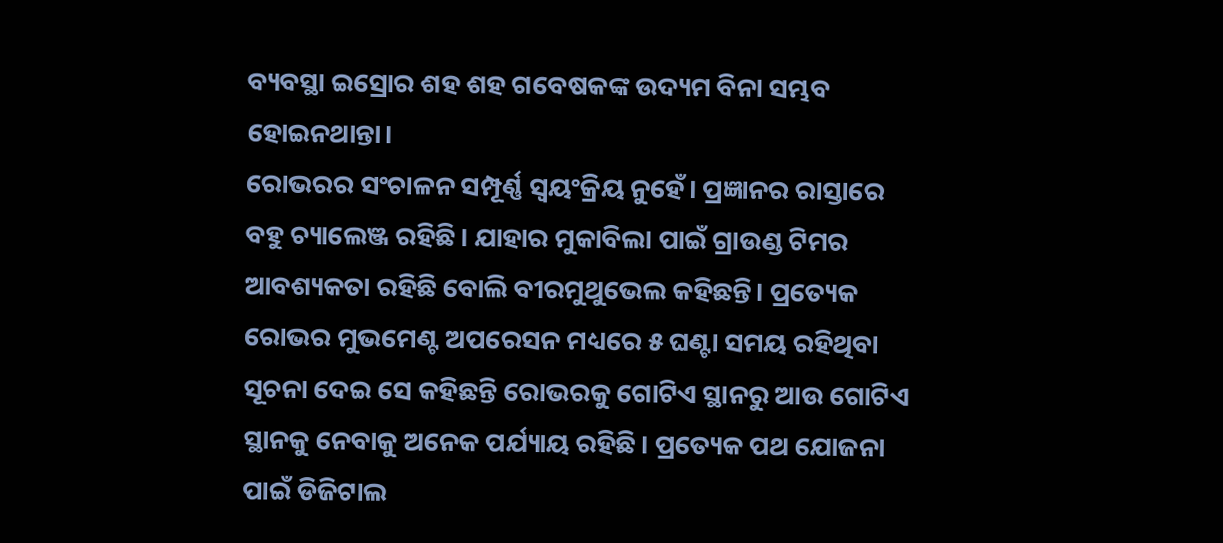ବ୍ୟବସ୍ଥା ଇସ୍ରୋର ଶହ ଶହ ଗବେଷକଙ୍କ ଉଦ୍ୟମ ବିନା ସମ୍ଭବ ହୋଇନଥାନ୍ତା।
ରୋଭରର ସଂଚାଳନ ସମ୍ପୂର୍ଣ୍ଣ ସ୍ୱୟଂକ୍ରିୟ ନୁହେଁ। ପ୍ରଜ୍ଞାନର ରାସ୍ତାରେ ବହୁ ଚ୍ୟାଲେଞ୍ଜ ରହିଛି। ଯାହାର ମୁକାବିଲା ପାଇଁ ଗ୍ରାଉଣ୍ଡ ଟିମର ଆବଶ୍ୟକତା ରହିଛି ବୋଲି ବୀରମୁଥୁଭେଲ କହିଛନ୍ତି। ପ୍ରତ୍ୟେକ ରୋଭର ମୁଭମେଣ୍ଟ ଅପରେସନ ମଧ୍ୟରେ ୫ ଘଣ୍ଟା ସମୟ ରହିଥିବା ସୂଚନା ଦେଇ ସେ କହିଛନ୍ତି ରୋଭରକୁ ଗୋଟିଏ ସ୍ଥାନରୁ ଆଉ ଗୋଟିଏ ସ୍ଥାନକୁ ନେବାକୁ ଅନେକ ପର୍ଯ୍ୟାୟ ରହିଛି। ପ୍ରତ୍ୟେକ ପଥ ଯୋଜନା ପାଇଁ ଡିଜିଟାଲ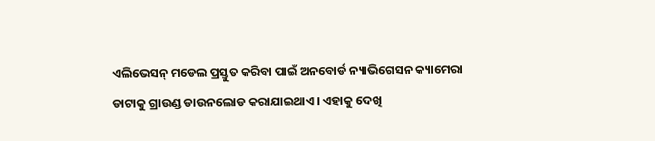ଏଲିଭେସନ୍ ମଡେଲ ପ୍ରସ୍ତୁତ କରିବା ପାଇଁ ଅନବୋର୍ଡ ନ୍ୟାଭିଗେସନ କ୍ୟାମେରା ଡାଟାକୁ ଗ୍ରାଉଣ୍ଡ ଡାଉନଲୋଡ କରାଯାଇଥାଏ। ଏହାକୁ ଦେଖି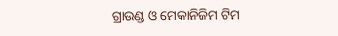ଗ୍ରାଉଣ୍ଡ ଓ ମେକାନିଜିମ ଟିମ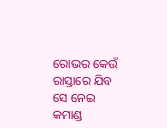ରୋଭର କେଉଁ ରାସ୍ତାରେ ଯିବ ସେ ନେଇ କମାଣ୍ଡ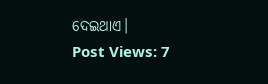ଦେଇଥାଏ।
Post Views: 7